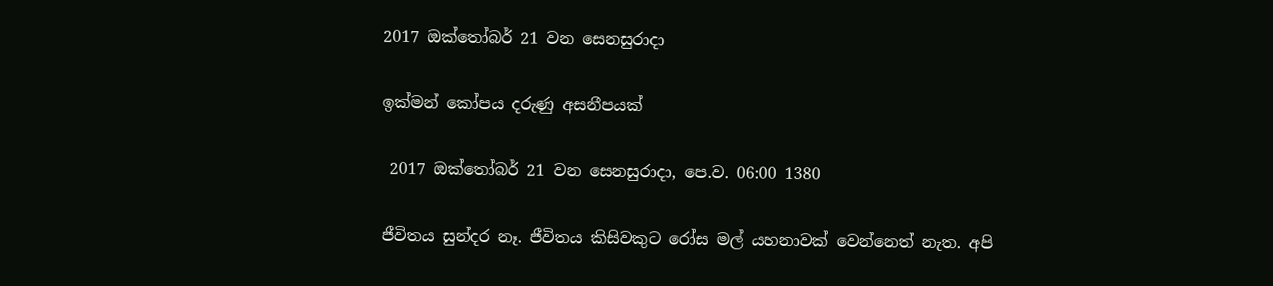2017 ඔක්තෝබර් 21 වන සෙනසුරාදා

ඉක්මන් කෝපය දරුණු අසනීපයක්

 2017 ඔක්තෝබර් 21 වන සෙනසුරාදා, පෙ.ව. 06:00 1380

ජීවිතය සුන්දර නෑ. ජීවිතය කිසිවකුට රෝස මල් යහනාවක් වෙන්නෙත් නැත. අපි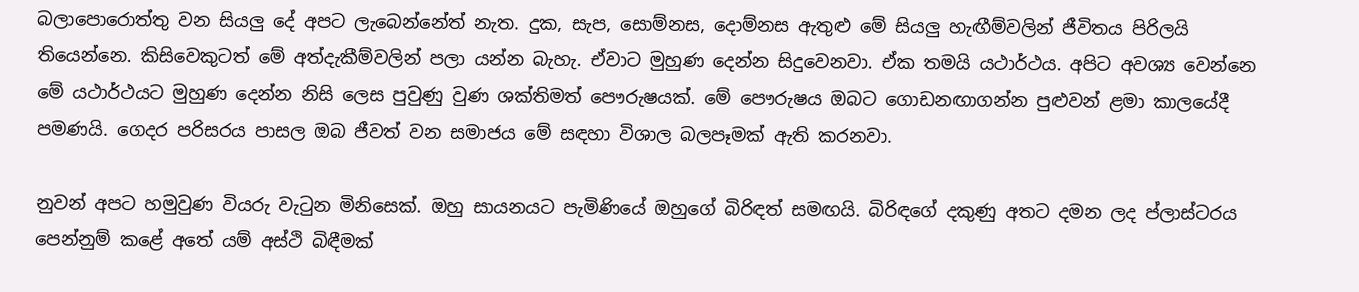බලාපොරොත්තු වන සියලු දේ අපට ලැබෙන්නේත් නැත. දුක, සැප, සොම්නස, දොම්නස ඇතුළු මේ සියලු හැඟීම්වලින් ජීවිතය පිරිලයි තියෙන්නෙ. කිසිවෙකුටත් මේ අත්දැකීම්වලින් පලා යන්න බැහැ. ඒවාට මුහුණ දෙන්න සිදුවෙනවා. ඒක තමයි යථාර්ථය. අපිට අවශ්‍ය වෙන්නෙ මේ යථාර්ථයට මුහුණ දෙන්න නිසි ලෙස පුවුණු වුණ ශක්තිමත් පෞරුෂයක්. මේ පෞරුෂය ඔබට ගොඩනඟාගන්න පුළුවන් ළමා කාලයේදී පමණයි. ගෙදර පරිසරය පාසල ඔබ ජීවත් වන සමාජය මේ සඳහා විශාල බලපෑමක් ඇති කරනවා.

නුවන් අපට හමුවුණ වියරු වැටුන මිනිසෙක්. ඔහු සායනයට පැමිණියේ ඔහුගේ බිරිඳත් සමඟයි. බිරිඳගේ දකුණු අතට දමන ලද ප්ලාස්ටරය පෙන්නුම් කළේ අතේ යම් අස්ථි බිඳීමක්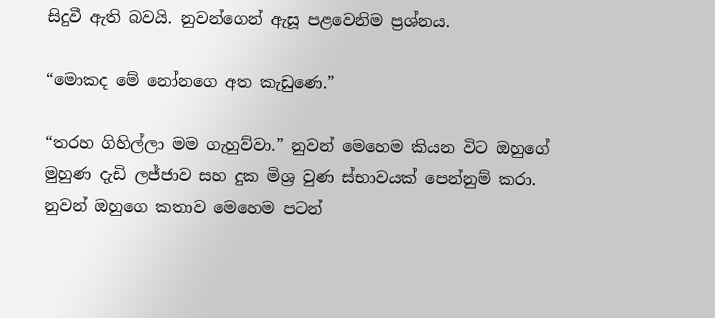සිදුවී ඇති බවයි. නුවන්ගෙන් ඇසූ පළවෙනිම ප්‍රශ්නය.

“මොකද මේ නෝනගෙ අත කැඩුණෙ.”

“තරහ ගිහිල්ලා මම ගැහුව්වා.” නුවන් මෙහෙම කියන විට ඔහුගේ මුහුණ දැඩි ලජ්ජාව සහ දුක මිශ්‍ර වුණ ස්භාවයක් පෙන්නුම් කරා. නුවන් ඔහුගෙ කතාව මෙහෙම පටන්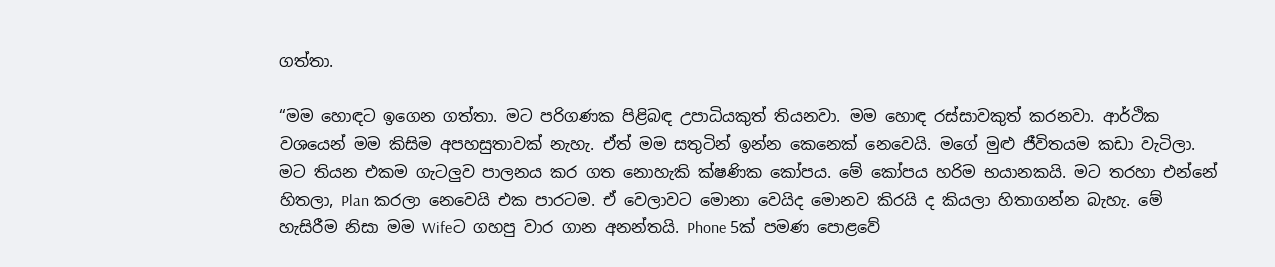ගත්තා.

“මම හොඳට ඉගෙන ගත්තා. මට පරිගණක පිළිබඳ උපාධියකුත් තියනවා. මම හොඳ රස්සාවකුත් කරනවා. ආර්ථික වශයෙන් මම කිසිම අපහසුතාවක් නැහැ. ඒත් මම සතුටින් ඉන්න කෙනෙක් නෙවෙයි. මගේ මුළු ජීවිතයම කඩා වැටිලා. මට තියන එකම ගැටලුව පාලනය කර ගත නොහැකි ක්ෂණික කෝපය. මේ කෝපය හරිම භයානකයි. මට තරහා එන්නේ හිතලා, Plan කරලා නෙවෙයි එක පාරටම. ඒ වෙලාවට මොනා වෙයිද මොනව කිරයි ද කියලා හිතාගන්න බැහැ. මේ හැසිරීම නිසා මම Wifeට ගහපු වාර ගාන අනන්තයි. Phone 5ක් පමණ පොළවේ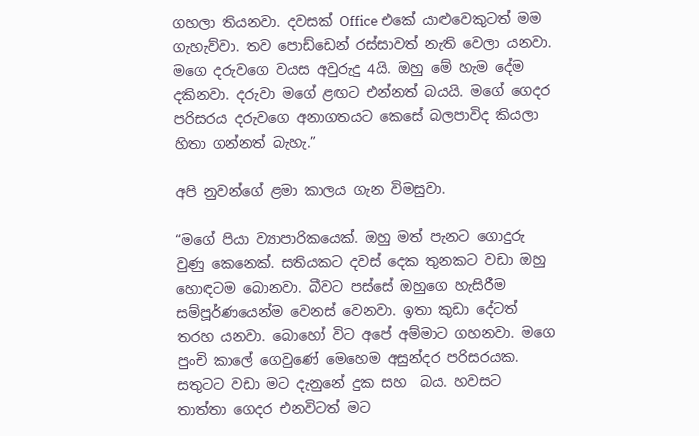ගහලා තියනවා. දවසක් Office එකේ යාළුවෙකුටත් මම ගැහැව්වා. තව පොඩ්ඩෙන් රස්සාවත් නැති වෙලා යනවා. මගෙ දරුවගෙ වයස අවුරුදු 4යි. ඔහු මේ හැම දේම දකිනවා. දරුවා මගේ ළඟට එන්නත් බයයි. මගේ ගෙදර පරිසරය දරුවගෙ අනාගතයට කෙසේ බලපාවිද කියලා හිතා ගන්නත් බැහැ.”

අපි නුවන්ගේ ළමා කාලය ගැන විමසුවා.

“මගේ පියා ව්‍යාපාරිකයෙක්. ඔහු මත් පැනට ගොදුරු වුණු කෙනෙක්. සතියකට දවස් දෙක තුනකට වඩා ඔහු හොඳටම බොනවා. බීවට පස්සේ ඔහුගෙ හැසිරීම සම්පූර්ණයෙන්ම වෙනස් වෙනවා. ඉතා කුඩා දේටත් තරහ යනවා. බොහෝ විට අපේ අම්මාට ගහනවා. මගෙ පුංචි කාලේ ගෙවුණේ මෙහෙම අසුන්දර පරිසරයක. සතුටට වඩා මට දැනුනේ දුක සහ  බය. හවසට තාත්තා ගෙදර එනවිටත් මට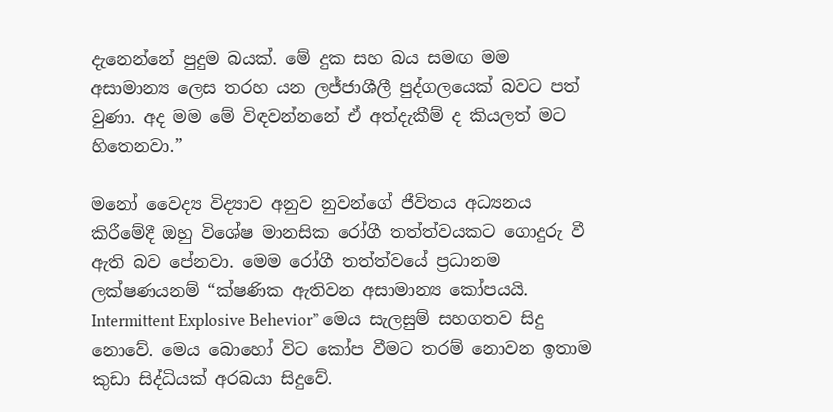දැනෙන්නේ පුදුම බයක්. මේ දුක සහ බය සමඟ මම අසාමාන්‍ය ලෙස තරහ යන ලජ්ජාශීලී පුද්ගලයෙක් බවට පත් වුණා. අද මම මේ විඳවන්නනේ ඒ අත්දැකීම් ද කියලත් මට හිතෙනවා.”

මනෝ වෛද්‍ය විද්‍යාව අනුව නුවන්ගේ ජීවිතය අධ්‍යනය කිරීමේදී ඔහු විශේෂ මානසික රෝගී තත්ත්වයකට ගොදුරු වී ඇති බව පේනවා. මෙම රෝගී තත්ත්වයේ ප්‍රධානම ලක්ෂණයනම් “ක්ෂණික ඇතිවන අසාමාන්‍ය කෝපයයි. Intermittent Explosive Behevior” මෙය සැලසුම් සහගතව සිදු නොවේ. මෙය බොහෝ විට කෝප වීමට තරම් නොවන ඉතාම කුඩා සිද්ධියක් අරබයා සිදුවේ.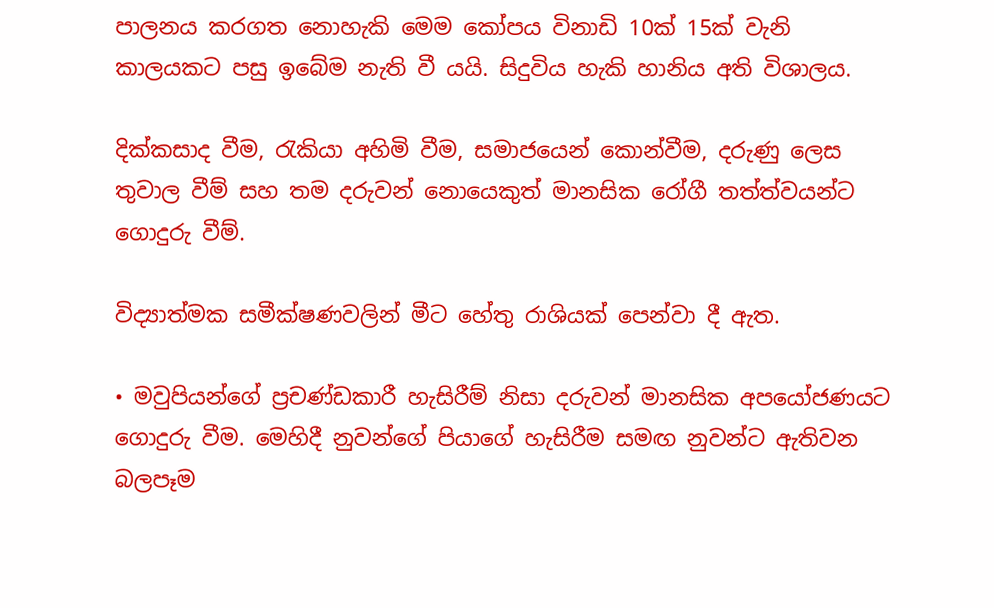පාලනය කරගත නොහැකි මෙම කෝපය විනාඩි 10ක් 15ක් වැනි කාලයකට පසු ඉබේම නැති වී යයි. සිදුවිය හැකි හානිය අති විශාලය.

දික්කසාද වීම, රැකියා අහිමි වීම, සමාජයෙන් කොන්වීම, දරුණු ලෙස තුවාල වීම් සහ තම දරුවන් නොයෙකුත් මානසික රෝගී තත්ත්වයන්ට ගොදුරු වීම්.

විද්‍යාත්මක සමීක්ෂණවලින් මීට හේතු රාශියක් පෙන්වා දී ඇත.

• මවුපියන්ගේ ප්‍රචණ්ඩකාරී හැසිරීම් නිසා දරුවන් මානසික අපයෝජණයට ගොදුරු වීම. මෙහිදී නුවන්ගේ පියාගේ හැසිරීම සමඟ නුවන්ට ඇතිවන බලපෑම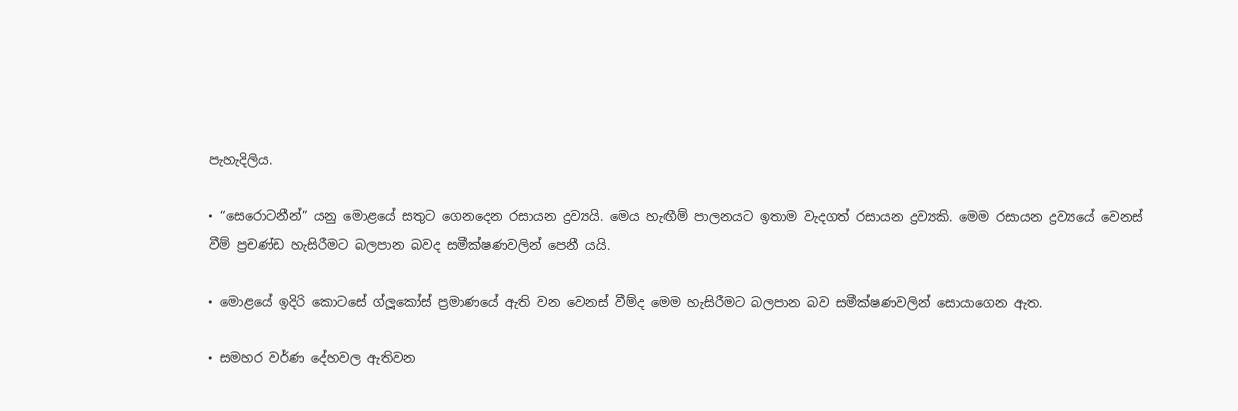පැහැදිලිය.

• “සෙරොටනීන්” යනු මොළයේ සතුට ගෙනදෙන රසායන ද්‍රව්‍යයි. මෙය හැඟීම් පාලනයට ඉතාම වැදගත් රසායන ද්‍රව්‍යකි. මෙම රසායන ද්‍රව්‍යයේ වෙනස් වීම් ප්‍රචණ්ඩ හැසිරීමට බලපාන බවද සමීක්ෂණවලින් පෙනී යයි.

• මොළයේ ඉදිරි කොටසේ ග්ලූකෝස් ප්‍රමාණයේ ඇති වන වෙනස් වීම්ද මෙම හැසිරීමට බලපාන බව සමීක්ෂණවලින් සොයාගෙන ඇත.

• සමහර වර්ණ දේහවල ඇතිවන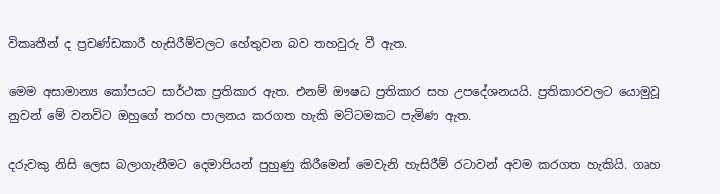විකෘතීන් ද ප්‍රචණ්ඩකාරී හැසිරීම්වලට හේතුවන බව තහවුරු වී ඇත.

මෙම අසාමාන්‍ය කෝපයට සාර්ථක ප්‍රතිකාර ඇත. එනම් ඖෂධ ප්‍රතිකාර සහ උපදේශනයයි. ප්‍රතිකාරවලට යොමුවූ නුවන් මේ වනවිට ඔහුගේ තරහ පාලනය කරගත හැකි මට්ටමකට පැමිණ ඇත.

දරුවකු නිසි ලෙස බලාගැනීමට දෙමාපියන් පුහුණු කිරීමෙන් මෙවැනි හැසිරීම් රටාවන් අවම කරගත හැකියි. ගෘහ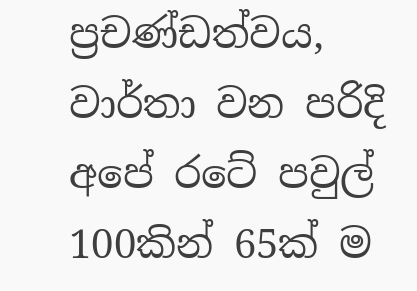ප්‍රචණ්ඩත්වය, වාර්තා වන පරිදි අපේ රටේ පවුල් 100කින් 65ක් ම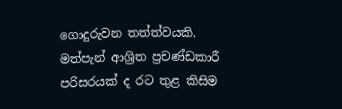ගොදුරුවන තත්ත්වයකි. මත්පැන් ආශ්‍රිත ප්‍රචණ්ඩකාරී පරිසරයක් ද රට තුළ කිසිම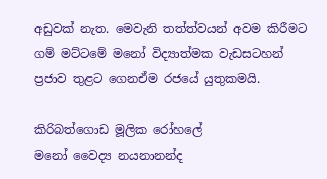අඩුවක් නැත. මෙවැනි තත්ත්වයන් අවම කිරීමට ගම් මට්ටමේ මනෝ විද්‍යාත්මක වැඩසටහන් ප්‍රජාව තුළට ගෙනඒම රජයේ යුතුකමයි.

කිරිබත්ගොඩ මූලික රෝහලේ
මනෝ වෛද්‍ය නයනානන්ද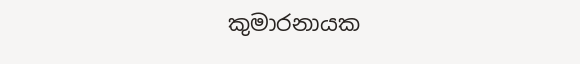කුමාරනායක